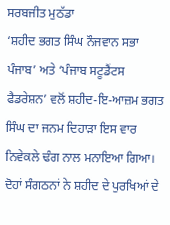ਸਰਬਜੀਤ ਮੁਠੱਡਾ
‘ਸ਼ਹੀਦ ਭਗਤ ਸਿੰਘ ਨੌਜਵਾਨ ਸਭਾ ਪੰਜਾਬ’ ਅਤੇ ‘ਪੰਜਾਬ ਸਟੂਡੈਂਟਸ ਫੈਡਰੇਸ਼ਨ’ ਵਲੋਂ ਸ਼ਹੀਦ-ਇ-ਆਜ਼ਮ ਭਗਤ ਸਿੰਘ ਦਾ ਜਨਮ ਦਿਹਾੜਾ ਇਸ ਵਾਰ ਨਿਵੇਕਲੇ ਢੰਗ ਨਾਲ ਮਨਾਇਆ ਗਿਆ। ਦੋਹਾਂ ਸੰਗਠਨਾਂ ਨੇ ਸ਼ਹੀਦ ਦੇ ਪੁਰਖਿਆਂ ਦੇ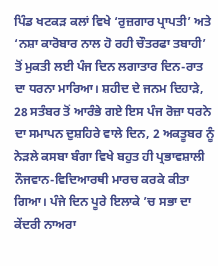ਪਿੰਡ ਖਟਕੜ ਕਲਾਂ ਵਿਖੇ ‘ਰੁਜ਼ਗਾਰ ਪ੍ਰਾਪਤੀ’ ਅਤੇ ‘ਨਸ਼ਾ ਕਾਰੋਬਾਰ ਨਾਲ ਹੋ ਰਹੀ ਚੌਤਰਫਾ ਤਬਾਹੀ’ ਤੋਂ ਮੁਕਤੀ ਲਈ ਪੰਜ ਦਿਨ ਲਗਾਤਾਰ ਦਿਨ-ਰਾਤ ਦਾ ਧਰਨਾ ਮਾਰਿਆ। ਸ਼ਹੀਦ ਦੇ ਜਨਮ ਦਿਹਾੜੇ, 28 ਸਤੰਬਰ ਤੋਂ ਆਰੰਭੇ ਗਏ ਇਸ ਪੰਜ ਰੋਜ਼ਾ ਧਰਨੇ ਦਾ ਸਮਾਪਨ ਦੁਸ਼ਹਿਰੇ ਵਾਲੇ ਦਿਨ, 2 ਅਕਤੂਬਰ ਨੂੰ ਨੇੜਲੇ ਕਸਬਾ ਬੰਗਾ ਵਿਖੇ ਬਹੁਤ ਹੀ ਪ੍ਰਭਾਵਸ਼ਾਲੀ ਨੌਜਵਾਨ-ਵਿਦਿਆਰਥੀ ਮਾਰਚ ਕਰਕੇ ਕੀਤਾ ਗਿਆ। ਪੰਜੇ ਦਿਨ ਪੂਰੇ ਇਲਾਕੇ ’ਚ ਸਭਾ ਦਾ ਕੇਂਦਰੀ ਨਾਅਰਾ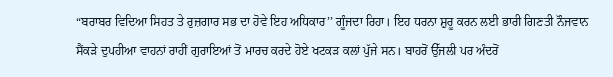“ਬਰਾਬਰ ਵਿਦਿਆ ਸਿਹਤ ਤੇ ਰੁਜ਼ਗਾਰ ਸਭ ਦਾ ਹੋਵੇ ਇਹ ਅਧਿਕਾਰ’’ ਗੂੰਜਦਾ ਰਿਹਾ। ਇਹ ਧਰਨਾ ਸ਼ੁਰੂ ਕਰਨ ਲਈ ਭਾਰੀ ਗਿਣਤੀ ਨੌਜਵਾਨ ਸੈਂਕੜੇ ਦੁਪਹੀਆ ਵਾਹਨਾਂ ਰਾਹੀਂ ਗੁਰਾਇਆਂ ਤੋਂ ਮਾਰਚ ਕਰਦੇ ਹੋਏ ਖਟਕੜ ਕਲਾਂ ਪੁੱਜੇ ਸਨ। ਬਾਹਰੋਂ ਉੱਜਲੀ ਪਰ ਅੰਦਰੋਂ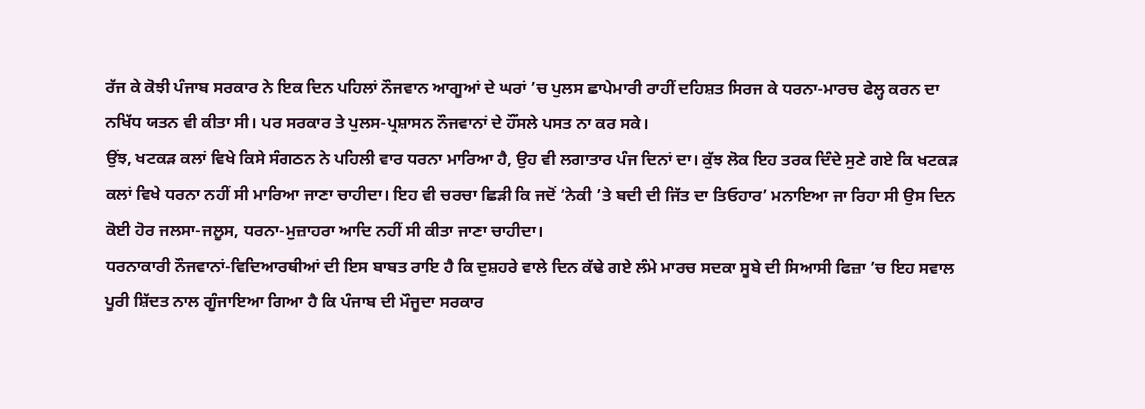ਰੱਜ ਕੇ ਕੋਝੀ ਪੰਜਾਬ ਸਰਕਾਰ ਨੇ ਇਕ ਦਿਨ ਪਹਿਲਾਂ ਨੌਜਵਾਨ ਆਗੂਆਂ ਦੇ ਘਰਾਂ ’ਚ ਪੁਲਸ ਛਾਪੇਮਾਰੀ ਰਾਹੀਂ ਦਹਿਸ਼ਤ ਸਿਰਜ ਕੇ ਧਰਨਾ-ਮਾਰਚ ਫੇਲ੍ਹ ਕਰਨ ਦਾ ਨਖਿੱਧ ਯਤਨ ਵੀ ਕੀਤਾ ਸੀ। ਪਰ ਸਰਕਾਰ ਤੇ ਪੁਲਸ-ਪ੍ਰਸ਼ਾਸਨ ਨੌਜਵਾਨਾਂ ਦੇ ਹੌਂਸਲੇ ਪਸਤ ਨਾ ਕਰ ਸਕੇ।
ਉਂਝ, ਖਟਕੜ ਕਲਾਂ ਵਿਖੇ ਕਿਸੇ ਸੰਗਠਨ ਨੇ ਪਹਿਲੀ ਵਾਰ ਧਰਨਾ ਮਾਰਿਆ ਹੈ, ਉਹ ਵੀ ਲਗਾਤਾਰ ਪੰਜ ਦਿਨਾਂ ਦਾ। ਕੁੱਝ ਲੋਕ ਇਹ ਤਰਕ ਦਿੰਦੇ ਸੁਣੇ ਗਏ ਕਿ ਖਟਕੜ ਕਲਾਂ ਵਿਖੇ ਧਰਨਾ ਨਹੀਂ ਸੀ ਮਾਰਿਆ ਜਾਣਾ ਚਾਹੀਦਾ। ਇਹ ਵੀ ਚਰਚਾ ਛਿੜੀ ਕਿ ਜਦੋਂ ‘ਨੇਕੀ ’ਤੇ ਬਦੀ ਦੀ ਜਿੱਤ ਦਾ ਤਿਓਹਾਰ’ ਮਨਾਇਆ ਜਾ ਰਿਹਾ ਸੀ ਉਸ ਦਿਨ ਕੋਈ ਹੋਰ ਜਲਸਾ-ਜਲੂਸ, ਧਰਨਾ-ਮੁਜ਼ਾਹਰਾ ਆਦਿ ਨਹੀਂ ਸੀ ਕੀਤਾ ਜਾਣਾ ਚਾਹੀਦਾ।
ਧਰਨਾਕਾਰੀ ਨੌਜਵਾਨਾਂ-ਵਿਦਿਆਰਥੀਆਂ ਦੀ ਇਸ ਬਾਬਤ ਰਾਇ ਹੈ ਕਿ ਦੁਸ਼ਹਰੇ ਵਾਲੇ ਦਿਨ ਕੱਢੇ ਗਏ ਲੰਮੇ ਮਾਰਚ ਸਦਕਾ ਸੂਬੇ ਦੀ ਸਿਆਸੀ ਫਿਜ਼ਾ ’ਚ ਇਹ ਸਵਾਲ ਪੂਰੀ ਸ਼ਿੱਦਤ ਨਾਲ ਗੂੰਜਾਇਆ ਗਿਆ ਹੈ ਕਿ ਪੰਜਾਬ ਦੀ ਮੌਜੂਦਾ ਸਰਕਾਰ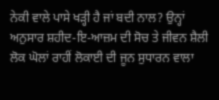ਨੇਕੀ ਵਾਲੇ ਪਾਸੇ ਖੜ੍ਹੀ ਹੈ ਜਾਂ ਬਦੀ ਨਾਲ? ਉਨ੍ਹਾਂ ਅਨੁਸਾਰ ਸ਼ਹੀਦ-ਇ-ਆਜ਼ਮ ਦੀ ਸੋਚ ਤੇ ਜੀਵਨ ਸ਼ੈਲੀ ਲੋਕ ਘੋਲਾਂ ਰਾਹੀਂ ਲੋਕਾਈ ਦੀ ਜੂਨ ਸੁਧਾਰਨ ਵਾਲਾ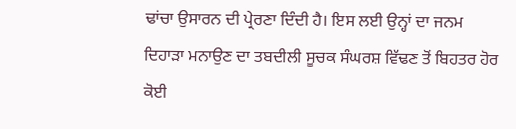ਢਾਂਚਾ ਉਸਾਰਨ ਦੀ ਪ੍ਰੇਰਣਾ ਦਿੰਦੀ ਹੈ। ਇਸ ਲਈ ਉਨ੍ਹਾਂ ਦਾ ਜਨਮ ਦਿਹਾੜਾ ਮਨਾਉਣ ਦਾ ਤਬਦੀਲੀ ਸੂਚਕ ਸੰਘਰਸ਼ ਵਿੱਢਣ ਤੋਂ ਬਿਹਤਰ ਹੋਰ ਕੋਈ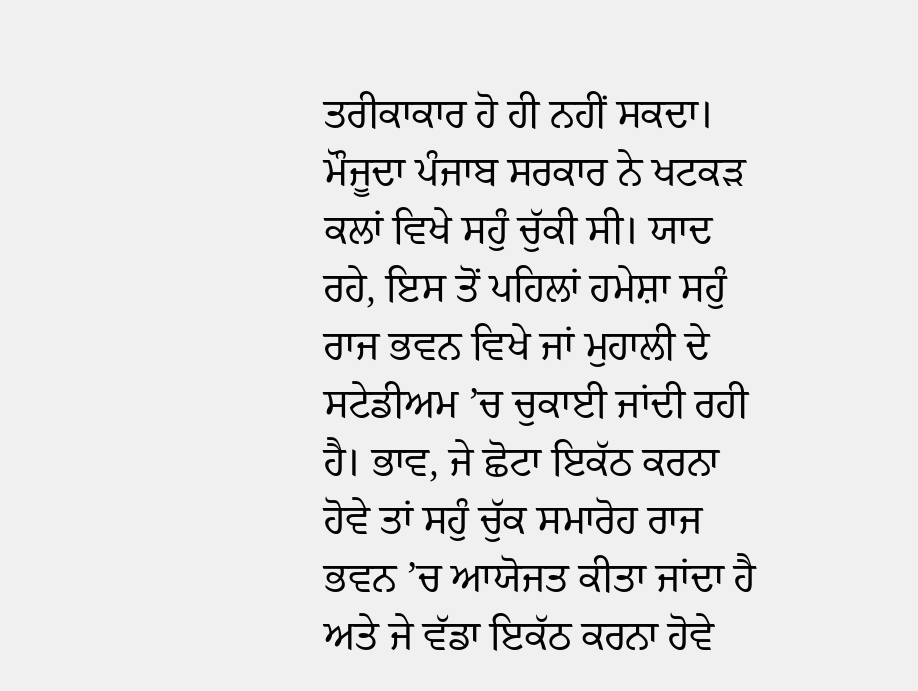ਤਰੀਕਾਕਾਰ ਹੋ ਹੀ ਨਹੀਂ ਸਕਦਾ।
ਮੌਜੂਦਾ ਪੰਜਾਬ ਸਰਕਾਰ ਨੇ ਖਟਕੜ ਕਲਾਂ ਵਿਖੇ ਸਹੁੰ ਚੁੱਕੀ ਸੀ। ਯਾਦ ਰਹੇ, ਇਸ ਤੋਂ ਪਹਿਲਾਂ ਹਮੇਸ਼ਾ ਸਹੁੰ ਰਾਜ ਭਵਨ ਵਿਖੇ ਜਾਂ ਮੁਹਾਲੀ ਦੇ ਸਟੇਡੀਅਮ ’ਚ ਚੁਕਾਈ ਜਾਂਦੀ ਰਹੀ ਹੈ। ਭਾਵ, ਜੇ ਛੋਟਾ ਇਕੱਠ ਕਰਨਾ ਹੋਵੇ ਤਾਂ ਸਹੁੰ ਚੁੱਕ ਸਮਾਰੋਹ ਰਾਜ ਭਵਨ ’ਚ ਆਯੋਜਤ ਕੀਤਾ ਜਾਂਦਾ ਹੈ ਅਤੇ ਜੇ ਵੱਡਾ ਇਕੱਠ ਕਰਨਾ ਹੋਵੇ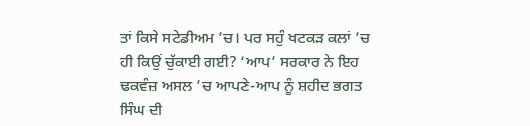ਤਾਂ ਕਿਸੇ ਸਟੇਡੀਅਮ ’ਚ। ਪਰ ਸਹੁੰ ਖਟਕੜ ਕਲਾਂ ’ਚ ਹੀ ਕਿਉਂ ਚੁੱਕਾਈ ਗਈ? ‘ਆਪ’ ਸਰਕਾਰ ਨੇ ਇਹ ਢਕਵੰਜ਼ ਅਸਲ ’ਚ ਆਪਣੇ-ਆਪ ਨੂੰ ਸ਼ਹੀਦ ਭਗਤ ਸਿੰਘ ਦੀ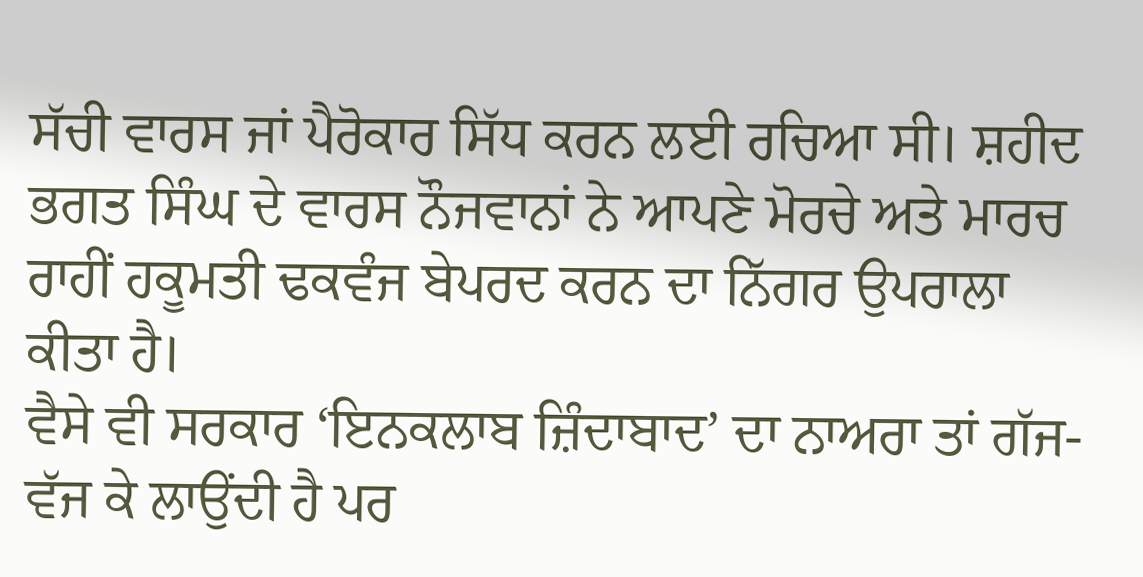ਸੱਚੀ ਵਾਰਸ ਜਾਂ ਪੈਰੋਕਾਰ ਸਿੱਧ ਕਰਨ ਲਈ ਰਚਿਆ ਸੀ। ਸ਼ਹੀਦ ਭਗਤ ਸਿੰਘ ਦੇ ਵਾਰਸ ਨੌਜਵਾਨਾਂ ਨੇ ਆਪਣੇ ਮੋਰਚੇ ਅਤੇ ਮਾਰਚ ਰਾਹੀਂ ਹਕੂਮਤੀ ਢਕਵੰਜ ਬੇਪਰਦ ਕਰਨ ਦਾ ਨਿੱਗਰ ਉਪਰਾਲਾ ਕੀਤਾ ਹੈ।
ਵੈਸੇ ਵੀ ਸਰਕਾਰ ‘ਇਨਕਲਾਬ ਜ਼ਿੰਦਾਬਾਦ’ ਦਾ ਨਾਅਰਾ ਤਾਂ ਗੱਜ-ਵੱਜ ਕੇ ਲਾਉਂਦੀ ਹੈ ਪਰ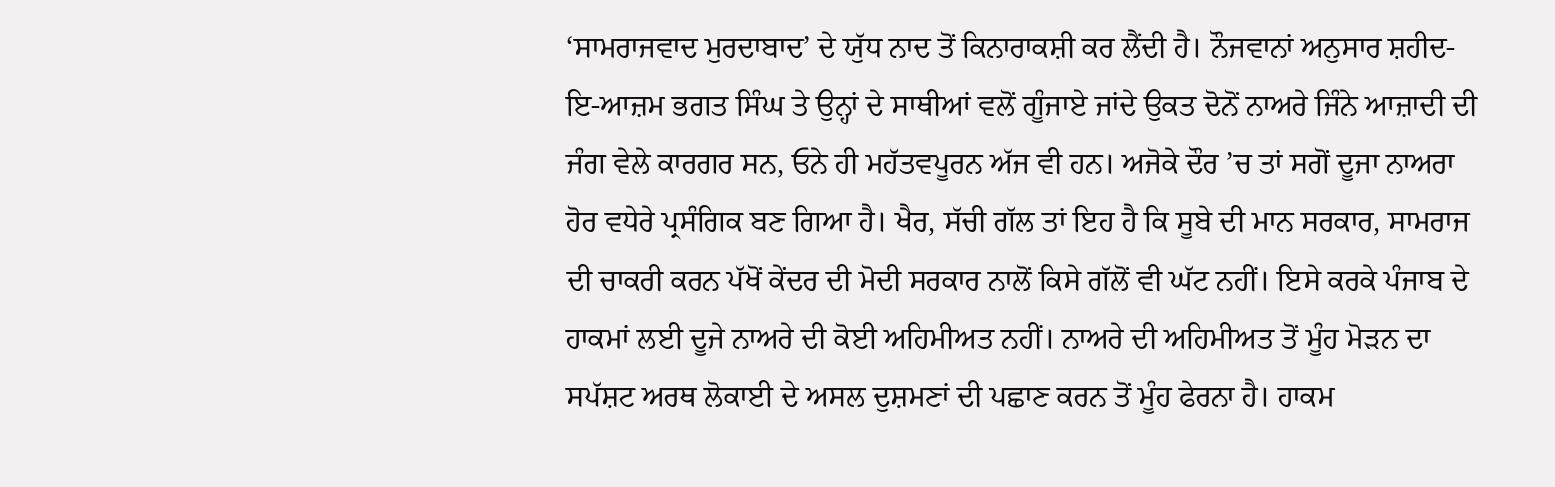‘ਸਾਮਰਾਜਵਾਦ ਮੁਰਦਾਬਾਦ’ ਦੇ ਯੁੱਧ ਨਾਦ ਤੋਂ ਕਿਨਾਰਾਕਸ਼ੀ ਕਰ ਲੈਂਦੀ ਹੈ। ਨੌਜਵਾਨਾਂ ਅਨੁਸਾਰ ਸ਼ਹੀਦ-ਇ-ਆਜ਼ਮ ਭਗਤ ਸਿੰਘ ਤੇ ਉਨ੍ਹਾਂ ਦੇ ਸਾਥੀਆਂ ਵਲੋਂ ਗੂੰਜਾਏ ਜਾਂਦੇ ਉਕਤ ਦੋਨੋਂ ਨਾਅਰੇ ਜਿੰਨੇ ਆਜ਼ਾਦੀ ਦੀ ਜੰਗ ਵੇਲੇ ਕਾਰਗਰ ਸਨ, ਓਨੇ ਹੀ ਮਹੱਤਵਪੂਰਨ ਅੱਜ ਵੀ ਹਨ। ਅਜੋਕੇ ਦੌਰ ’ਚ ਤਾਂ ਸਗੋਂ ਦੂਜਾ ਨਾਅਰਾ ਹੋਰ ਵਧੇਰੇ ਪ੍ਰਸੰਗਿਕ ਬਣ ਗਿਆ ਹੈ। ਖੈਰ, ਸੱਚੀ ਗੱਲ ਤਾਂ ਇਹ ਹੈ ਕਿ ਸੂਬੇ ਦੀ ਮਾਨ ਸਰਕਾਰ, ਸਾਮਰਾਜ ਦੀ ਚਾਕਰੀ ਕਰਨ ਪੱਖੋਂ ਕੇਂਦਰ ਦੀ ਮੋਦੀ ਸਰਕਾਰ ਨਾਲੋਂ ਕਿਸੇ ਗੱਲੋਂ ਵੀ ਘੱਟ ਨਹੀਂ। ਇਸੇ ਕਰਕੇ ਪੰਜਾਬ ਦੇ ਹਾਕਮਾਂ ਲਈ ਦੂਜੇ ਨਾਅਰੇ ਦੀ ਕੋਈ ਅਹਿਮੀਅਤ ਨਹੀਂ। ਨਾਅਰੇ ਦੀ ਅਹਿਮੀਅਤ ਤੋਂ ਮੂੰਹ ਮੋੜਨ ਦਾ ਸਪੱਸ਼ਟ ਅਰਥ ਲੋਕਾਈ ਦੇ ਅਸਲ ਦੁਸ਼ਮਣਾਂ ਦੀ ਪਛਾਣ ਕਰਨ ਤੋਂ ਮੂੰਹ ਫੇਰਨਾ ਹੈ। ਹਾਕਮ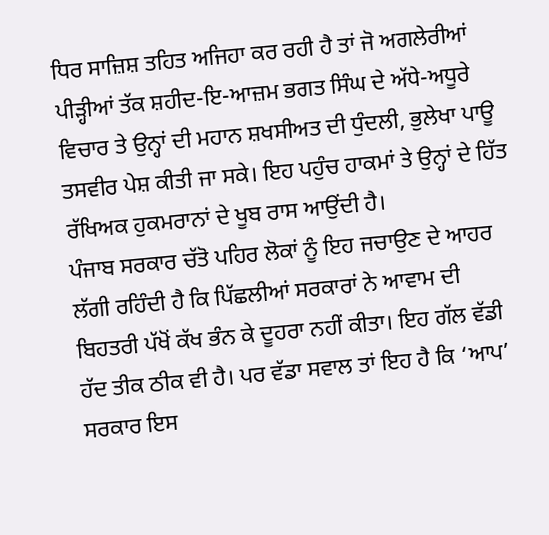ਧਿਰ ਸਾਜ਼ਿਸ਼ ਤਹਿਤ ਅਜਿਹਾ ਕਰ ਰਹੀ ਹੈ ਤਾਂ ਜੋ ਅਗਲੇਰੀਆਂ ਪੀੜ੍ਹੀਆਂ ਤੱਕ ਸ਼ਹੀਦ-ਇ-ਆਜ਼ਮ ਭਗਤ ਸਿੰਘ ਦੇ ਅੱਧੇ-ਅਧੂਰੇ ਵਿਚਾਰ ਤੇ ਉਨ੍ਹਾਂ ਦੀ ਮਹਾਨ ਸ਼ਖਸੀਅਤ ਦੀ ਧੁੰਦਲੀ, ਭੁਲੇਖਾ ਪਾਊ ਤਸਵੀਰ ਪੇਸ਼ ਕੀਤੀ ਜਾ ਸਕੇ। ਇਹ ਪਹੁੰਚ ਹਾਕਮਾਂ ਤੇ ਉਨ੍ਹਾਂ ਦੇ ਹਿੱਤ ਰੱਖਿਅਕ ਹੁਕਮਰਾਨਾਂ ਦੇ ਖੂਬ ਰਾਸ ਆਉਂਦੀ ਹੈ।
ਪੰਜਾਬ ਸਰਕਾਰ ਚੱਤੋ ਪਹਿਰ ਲੋਕਾਂ ਨੂੰ ਇਹ ਜਚਾਉਣ ਦੇ ਆਹਰ ਲੱਗੀ ਰਹਿੰਦੀ ਹੈ ਕਿ ਪਿੱਛਲੀਆਂ ਸਰਕਾਰਾਂ ਨੇ ਆਵਾਮ ਦੀ ਬਿਹਤਰੀ ਪੱਖੋਂ ਕੱਖ ਭੰਨ ਕੇ ਦੂਹਰਾ ਨਹੀਂ ਕੀਤਾ। ਇਹ ਗੱਲ ਵੱਡੀ ਹੱਦ ਤੀਕ ਠੀਕ ਵੀ ਹੈ। ਪਰ ਵੱਡਾ ਸਵਾਲ ਤਾਂ ਇਹ ਹੈ ਕਿ ‘ਆਪ’ ਸਰਕਾਰ ਇਸ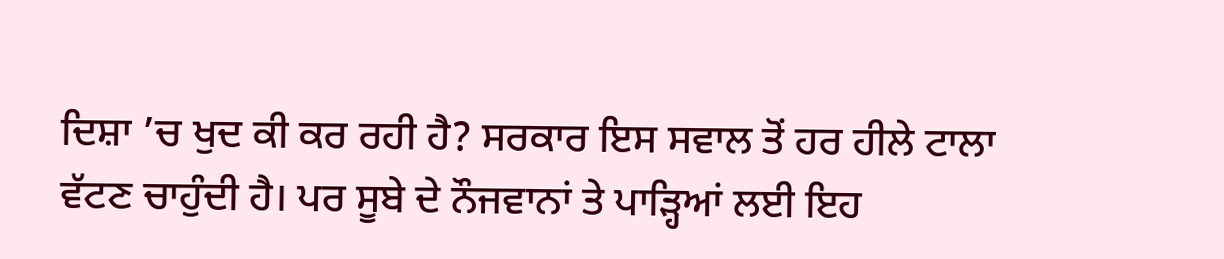ਦਿਸ਼ਾ ’ਚ ਖੁਦ ਕੀ ਕਰ ਰਹੀ ਹੈ? ਸਰਕਾਰ ਇਸ ਸਵਾਲ ਤੋਂ ਹਰ ਹੀਲੇ ਟਾਲਾ ਵੱਟਣ ਚਾਹੁੰਦੀ ਹੈ। ਪਰ ਸੂਬੇ ਦੇ ਨੌਜਵਾਨਾਂ ਤੇ ਪਾੜ੍ਹਿਆਂ ਲਈ ਇਹ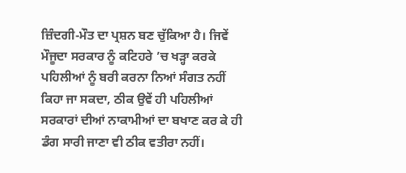ਜ਼ਿੰਦਗੀ-ਮੌਤ ਦਾ ਪ੍ਰਸ਼ਨ ਬਣ ਚੁੱਕਿਆ ਹੈ। ਜਿਵੇਂ ਮੌਜੂਦਾ ਸਰਕਾਰ ਨੂੰ ਕਟਿਹਰੇ ’ਚ ਖੜ੍ਹਾ ਕਰਕੇ ਪਹਿਲੀਆਂ ਨੂੰ ਬਰੀ ਕਰਨਾ ਨਿਆਂ ਸੰਗਤ ਨਹੀਂ ਕਿਹਾ ਜਾ ਸਕਦਾ, ਠੀਕ ਉਵੇਂ ਹੀ ਪਹਿਲੀਆਂ ਸਰਕਾਰਾਂ ਦੀਆਂ ਨਾਕਾਮੀਆਂ ਦਾ ਬਖਾਣ ਕਰ ਕੇ ਹੀ ਡੰਗ ਸਾਰੀ ਜਾਣਾ ਵੀ ਠੀਕ ਵਤੀਰਾ ਨਹੀਂ।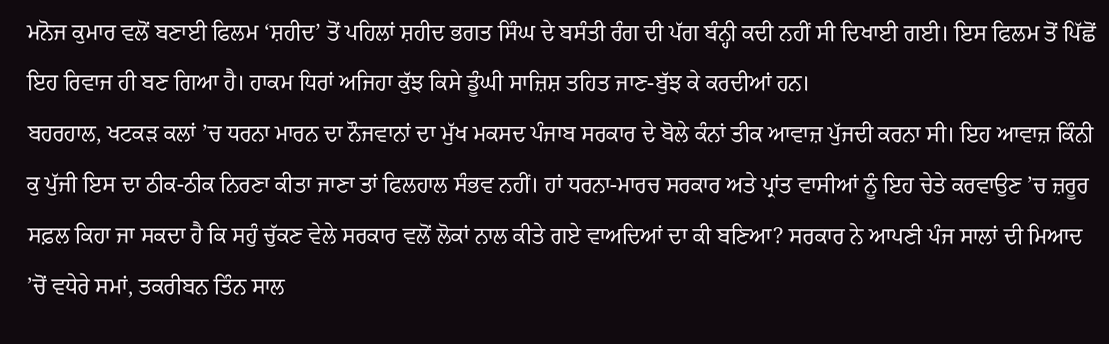ਮਨੋਜ ਕੁਮਾਰ ਵਲੋਂ ਬਣਾਈ ਫਿਲਮ ‘ਸ਼ਹੀਦ’ ਤੋਂ ਪਹਿਲਾਂ ਸ਼ਹੀਦ ਭਗਤ ਸਿੰਘ ਦੇ ਬਸੰਤੀ ਰੰਗ ਦੀ ਪੱਗ ਬੰਨ੍ਹੀ ਕਦੀ ਨਹੀਂ ਸੀ ਦਿਖਾਈ ਗਈ। ਇਸ ਫਿਲਮ ਤੋਂ ਪਿੱਛੋਂ ਇਹ ਰਿਵਾਜ ਹੀ ਬਣ ਗਿਆ ਹੈ। ਹਾਕਮ ਧਿਰਾਂ ਅਜਿਹਾ ਕੁੱਝ ਕਿਸੇ ਡੂੰਘੀ ਸਾਜ਼ਿਸ਼ ਤਹਿਤ ਜਾਣ-ਬੁੱਝ ਕੇ ਕਰਦੀਆਂ ਹਨ।
ਬਹਰਹਾਲ, ਖਟਕੜ ਕਲਾਂ ’ਚ ਧਰਨਾ ਮਾਰਨ ਦਾ ਨੌਜਵਾਨਾਂ ਦਾ ਮੁੱਖ ਮਕਸਦ ਪੰਜਾਬ ਸਰਕਾਰ ਦੇ ਬੋਲੇ ਕੰਨਾਂ ਤੀਕ ਆਵਾਜ਼ ਪੁੱਜਦੀ ਕਰਨਾ ਸੀ। ਇਹ ਆਵਾਜ਼ ਕਿੰਨੀ ਕੁ ਪੁੱਜੀ ਇਸ ਦਾ ਠੀਕ-ਠੀਕ ਨਿਰਣਾ ਕੀਤਾ ਜਾਣਾ ਤਾਂ ਫਿਲਹਾਲ ਸੰਭਵ ਨਹੀਂ। ਹਾਂ ਧਰਨਾ-ਮਾਰਚ ਸਰਕਾਰ ਅਤੇ ਪ੍ਰਾਂਤ ਵਾਸੀਆਂ ਨੂੰ ਇਹ ਚੇਤੇ ਕਰਵਾਉਣ ’ਚ ਜ਼ਰੂਰ ਸਫ਼ਲ ਕਿਹਾ ਜਾ ਸਕਦਾ ਹੈ ਕਿ ਸਹੁੰ ਚੁੱਕਣ ਵੇਲੇ ਸਰਕਾਰ ਵਲੋਂ ਲੋਕਾਂ ਨਾਲ ਕੀਤੇ ਗਏ ਵਾਅਦਿਆਂ ਦਾ ਕੀ ਬਣਿਆ? ਸਰਕਾਰ ਨੇ ਆਪਣੀ ਪੰਜ ਸਾਲਾਂ ਦੀ ਮਿਆਦ ’ਚੋਂ ਵਧੇਰੇ ਸਮਾਂ, ਤਕਰੀਬਨ ਤਿੰਨ ਸਾਲ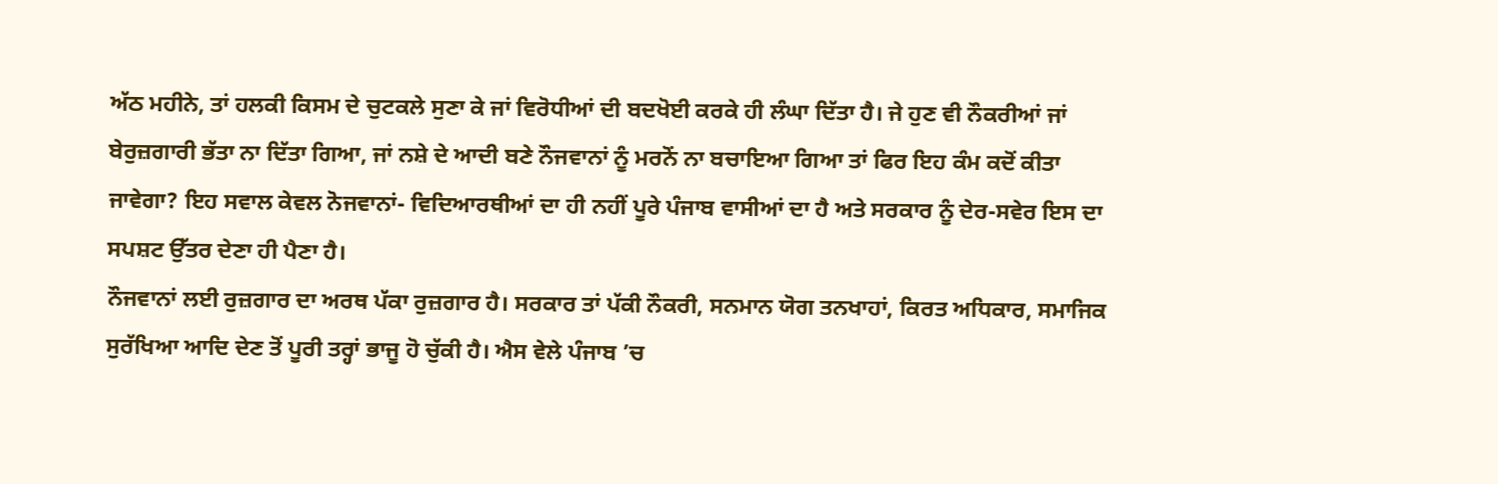ਅੱਠ ਮਹੀਨੇ, ਤਾਂ ਹਲਕੀ ਕਿਸਮ ਦੇ ਚੁਟਕਲੇ ਸੁਣਾ ਕੇ ਜਾਂ ਵਿਰੋਧੀਆਂ ਦੀ ਬਦਖੋਈ ਕਰਕੇ ਹੀ ਲੰਘਾ ਦਿੱਤਾ ਹੈ। ਜੇ ਹੁਣ ਵੀ ਨੌਕਰੀਆਂ ਜਾਂ ਬੇਰੁਜ਼ਗਾਰੀ ਭੱਤਾ ਨਾ ਦਿੱਤਾ ਗਿਆ, ਜਾਂ ਨਸ਼ੇ ਦੇ ਆਦੀ ਬਣੇ ਨੌਜਵਾਨਾਂ ਨੂੰ ਮਰਨੋਂ ਨਾ ਬਚਾਇਆ ਗਿਆ ਤਾਂ ਫਿਰ ਇਹ ਕੰਮ ਕਦੋਂ ਕੀਤਾ ਜਾਵੇਗਾ? ਇਹ ਸਵਾਲ ਕੇਵਲ ਨੋਜਵਾਨਾਂ- ਵਿਦਿਆਰਥੀਆਂ ਦਾ ਹੀ ਨਹੀਂ ਪੂਰੇ ਪੰਜਾਬ ਵਾਸੀਆਂ ਦਾ ਹੈ ਅਤੇ ਸਰਕਾਰ ਨੂੰ ਦੇਰ-ਸਵੇਰ ਇਸ ਦਾ ਸਪਸ਼ਟ ਉੱਤਰ ਦੇਣਾ ਹੀ ਪੈਣਾ ਹੈ।
ਨੌਜਵਾਨਾਂ ਲਈ ਰੁਜ਼ਗਾਰ ਦਾ ਅਰਥ ਪੱਕਾ ਰੁਜ਼ਗਾਰ ਹੈ। ਸਰਕਾਰ ਤਾਂ ਪੱਕੀ ਨੌਕਰੀ, ਸਨਮਾਨ ਯੋਗ ਤਨਖਾਹਾਂ, ਕਿਰਤ ਅਧਿਕਾਰ, ਸਮਾਜਿਕ ਸੁਰੱਖਿਆ ਆਦਿ ਦੇਣ ਤੋਂ ਪੂਰੀ ਤਰ੍ਹਾਂ ਭਾਜੂ ਹੋ ਚੁੱਕੀ ਹੈ। ਐਸ ਵੇਲੇ ਪੰਜਾਬ ’ਚ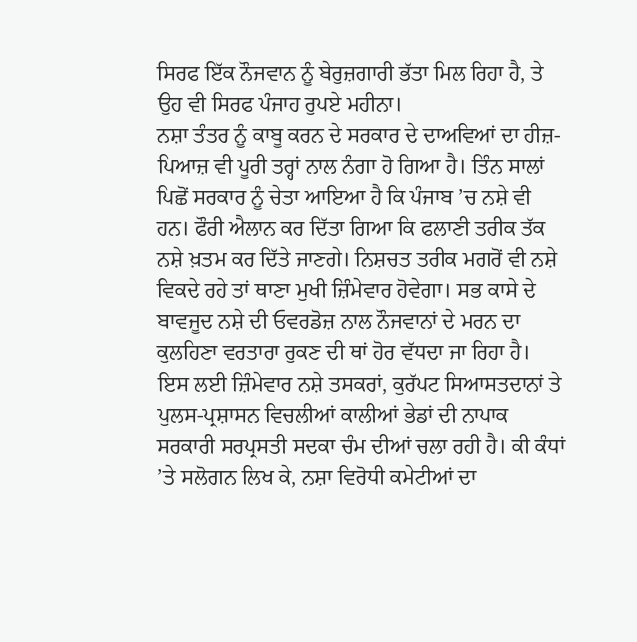ਸਿਰਫ ਇੱਕ ਨੌਜਵਾਨ ਨੂੰ ਬੇਰੁਜ਼ਗਾਰੀ ਭੱਤਾ ਮਿਲ ਰਿਹਾ ਹੈ, ਤੇ ਉਹ ਵੀ ਸਿਰਫ ਪੰਜਾਹ ਰੁਪਏ ਮਹੀਨਾ।
ਨਸ਼ਾ ਤੰਤਰ ਨੂੰ ਕਾਬੂ ਕਰਨ ਦੇ ਸਰਕਾਰ ਦੇ ਦਾਅਵਿਆਂ ਦਾ ਹੀਜ਼-ਪਿਆਜ਼ ਵੀ ਪੂਰੀ ਤਰ੍ਹਾਂ ਨਾਲ ਨੰਗਾ ਹੋ ਗਿਆ ਹੈ। ਤਿੰਨ ਸਾਲਾਂ ਪਿਛੋਂ ਸਰਕਾਰ ਨੂੰ ਚੇਤਾ ਆਇਆ ਹੈ ਕਿ ਪੰਜਾਬ ’ਚ ਨਸ਼ੇ ਵੀ ਹਨ। ਫੌਰੀ ਐਲਾਨ ਕਰ ਦਿੱਤਾ ਗਿਆ ਕਿ ਫਲਾਣੀ ਤਰੀਕ ਤੱਕ ਨਸ਼ੇ ਖ਼ਤਮ ਕਰ ਦਿੱਤੇ ਜਾਣਗੇ। ਨਿਸ਼ਚਤ ਤਰੀਕ ਮਗਰੋਂ ਵੀ ਨਸ਼ੇ ਵਿਕਦੇ ਰਹੇ ਤਾਂ ਥਾਣਾ ਮੁਖੀ ਜ਼ਿੰਮੇਵਾਰ ਹੋਵੇਗਾ। ਸਭ ਕਾਸੇ ਦੇ ਬਾਵਜੂਦ ਨਸ਼ੇ ਦੀ ਓਵਰਡੋਜ਼ ਨਾਲ ਨੌਜਵਾਨਾਂ ਦੇ ਮਰਨ ਦਾ ਕੁਲਹਿਣਾ ਵਰਤਾਰਾ ਰੁਕਣ ਦੀ ਥਾਂ ਹੋਰ ਵੱਧਦਾ ਜਾ ਰਿਹਾ ਹੈ। ਇਸ ਲਈ ਜ਼ਿੰਮੇਵਾਰ ਨਸ਼ੇ ਤਸਕਰਾਂ, ਕੁਰੱਪਟ ਸਿਆਸਤਦਾਨਾਂ ਤੇ ਪੁਲਸ-ਪ੍ਰਸ਼ਾਸਨ ਵਿਚਲੀਆਂ ਕਾਲੀਆਂ ਭੇਡਾਂ ਦੀ ਨਾਪਾਕ ਸਰਕਾਰੀ ਸਰਪ੍ਰਸਤੀ ਸਦਕਾ ਚੰਮ ਦੀਆਂ ਚਲਾ ਰਹੀ ਹੈ। ਕੀ ਕੰਧਾਂ ’ਤੇ ਸਲੋਗਨ ਲਿਖ ਕੇ, ਨਸ਼ਾ ਵਿਰੋਧੀ ਕਮੇਟੀਆਂ ਦਾ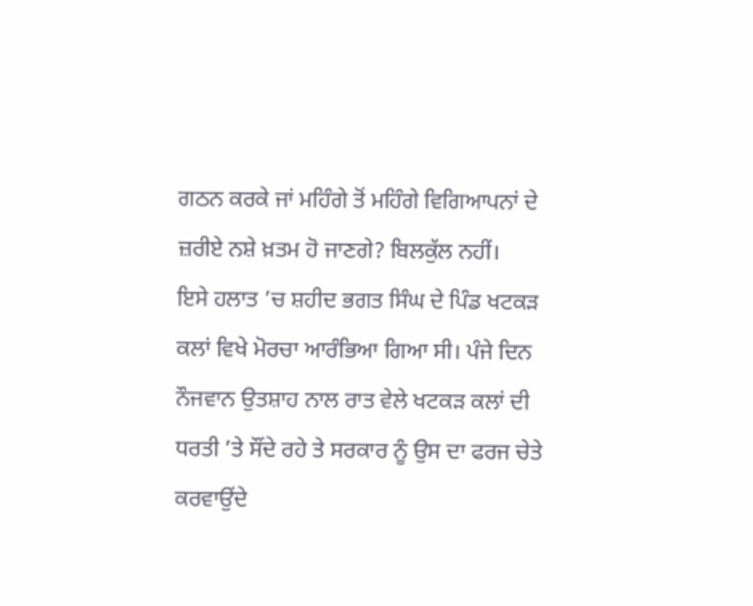ਗਠਨ ਕਰਕੇ ਜਾਂ ਮਹਿੰਗੇ ਤੋਂ ਮਹਿੰਗੇ ਵਿਗਿਆਪਨਾਂ ਦੇ ਜ਼ਰੀਏ ਨਸ਼ੇ ਖ਼ਤਮ ਹੋ ਜਾਣਗੇ? ਬਿਲਕੁੱਲ ਨਹੀਂ।
ਇਸੇ ਹਲਾਤ ’ਚ ਸ਼ਹੀਦ ਭਗਤ ਸਿੰਘ ਦੇ ਪਿੰਡ ਖਟਕੜ ਕਲਾਂ ਵਿਖੇ ਮੋਰਚਾ ਆਰੰਭਿਆ ਗਿਆ ਸੀ। ਪੰਜੇ ਦਿਨ ਨੌਜਵਾਨ ਉਤਸ਼ਾਹ ਨਾਲ ਰਾਤ ਵੇਲੇ ਖਟਕੜ ਕਲਾਂ ਦੀ ਧਰਤੀ ’ਤੇ ਸੌਂਦੇ ਰਹੇ ਤੇ ਸਰਕਾਰ ਨੂੰ ਉਸ ਦਾ ਫਰਜ ਚੇਤੇ ਕਰਵਾਉਂਦੇ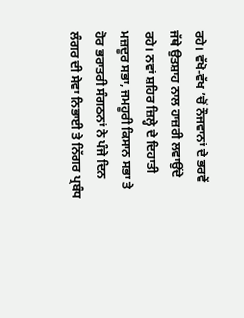ਰਹੇ। ਵੱਖੋ-ਵੱਖ ’ਚੋਂ ਨੌਜਵਾਨਾਂ ਦੇ ਭਰਵੇਂ ਜੱਥੇ ਉਤਸ਼ਾਹ ਨਾਲ ਹਾਜ਼ਰੀ ਲਵਾਉਂਦੇ ਰਹੇ। ਨਵਾਂ ਸ਼ਹਿਰ ਜ਼ਿਲ੍ਹੇ ਦੇ ਦਿਹਾਤੀ ਮਜ਼ਦੂਰ ਸਭਾ, ਜਮਹੂਰੀ ਕਿਸਾਨ ਸਭਾ ਤੇ ਹੋਰ ਭਰਾਤਰੀ ਸੰਗਠਨਾਂ ਨੇ ਪੰਜੇ ਦਿਨ ਲੰਗਰ ਦੀ ਸੇਵਾ ਨਿਭਾਈ ਤੇ ਨਿੱਗਰ ਪ੍ਰਬੰਧ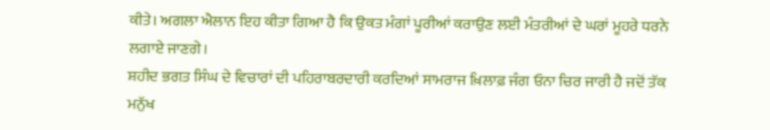ਕੀਤੇ। ਅਗਲਾ ਐਲਾਨ ਇਹ ਕੀਤਾ ਗਿਆ ਹੈ ਕਿ ਉਕਤ ਮੰਗਾਂ ਪੂਰੀਆਂ ਕਰਾਉਣ ਲਈ ਮੰਤਰੀਆਂ ਦੇ ਘਰਾਂ ਮੂਹਰੇ ਧਰਨੇ ਲਗਾਏ ਜਾਣਗੇ।
ਸ਼ਹੀਦ ਭਗਤ ਸਿੰਘ ਦੇ ਵਿਚਾਰਾਂ ਦੀ ਪਹਿਰਾਬਰਦਾਰੀ ਕਰਦਿਆਂ ਸਾਮਰਾਜ ਖ਼ਿਲਾਫ਼ ਜੰਗ ਓਨਾ ਚਿਰ ਜਾਰੀ ਹੈ ਜਦੋਂ ਤੱਕ ਮਨੁੱਖ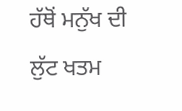ਹੱਥੋਂ ਮਨੁੱਖ ਦੀ ਲੁੱਟ ਖਤਮ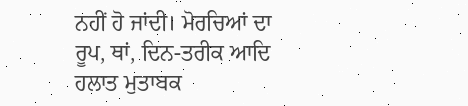ਨਹੀਂ ਹੋ ਜਾਂਦੀ। ਮੋਰਚਿਆਂ ਦਾ ਰੂਪ, ਥਾਂ, ਦਿਨ-ਤਰੀਕ ਆਦਿ ਹਲਾਤ ਮੁਤਾਬਕ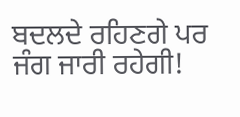ਬਦਲਦੇ ਰਹਿਣਗੇ ਪਰ ਜੰਗ ਜਾਰੀ ਰਹੇਗੀ!